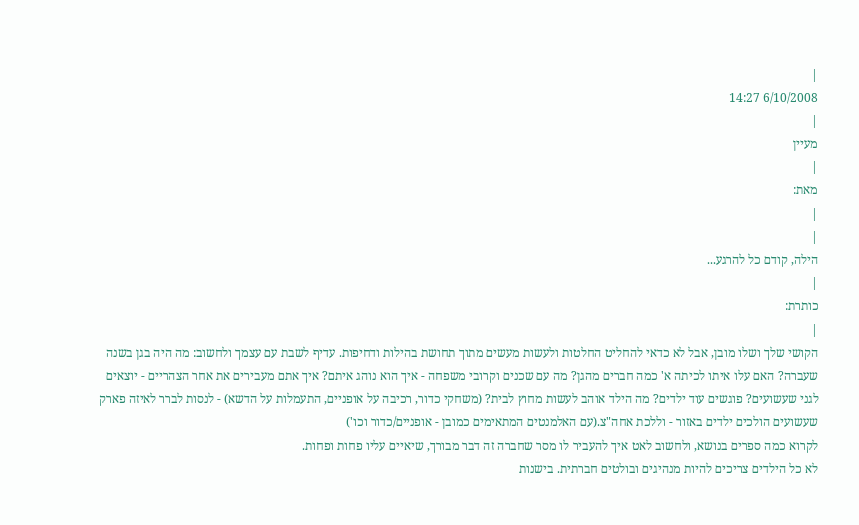|
6/10/2008 14:27
|
מעיין
|
מאת:
|
|
הילה, קודם כל להרגע...
|
כותרת:
|
הקושי שלך ושלו מובן, אבל לא כדאי להחליט החלטות ולעשות מעשים מתוך תחושת בהילות ודחיפות. עדיף לשבת עם עצמך ולחשוב: מה היה בגן בשנה שעברה? האם עלו איתו לכיתה א' כמה חברים מהגן? מה עם שכנים וקרובי משפחה - איך הוא נוהג איתם? איך אתם מעבירים את אחר הצהריים - יוצאים לגני שעשועים? פוגשים עוד ילדים? מה הילד אוהב לעשות מחוץ לבית? (משחקי כדור, רכיבה על אופניים, התעמלות על הדשא) - לנסות לברר לאיזה פארק שעשועים הולכים ילדים באזור - וללכת אחה"צ.(עם האלמנטים המתאימים כמובן - אופניים/כדור וכו')
לקרוא כמה ספרים בנושא, ולחשוב לאט איך להעביר לו מסר שחברה זה דבר מבורך, שיאיים עליו פחות ופחות.
לא כל הילדים צריכים להיות מנהיגים ובולטים חברתית. בישנות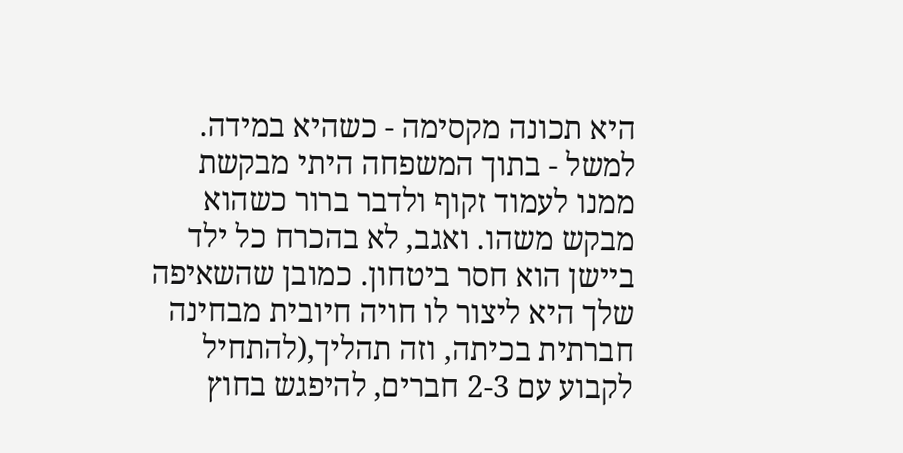היא תכונה מקסימה - כשהיא במידה. למשל - בתוך המשפחה היתי מבקשת ממנו לעמוד זקוף ולדבר ברור כשהוא מבקש משהו. ואגב, לא בהכרח כל ילד ביישן הוא חסר ביטחון. כמובן שהשאיפה שלך היא ליצור לו חויה חיובית מבחינה חברתית בכיתה, וזה תהליך,(להתחיל לקבוע עם 2-3 חברים, להיפגש בחוץ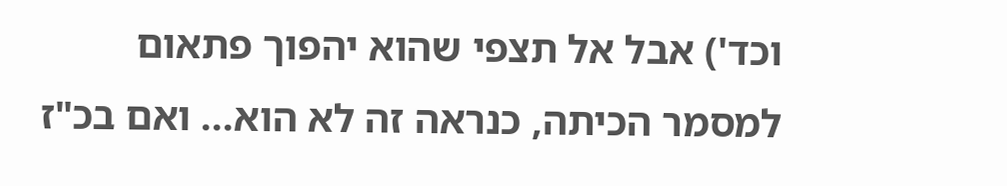וכד') אבל אל תצפי שהוא יהפוך פתאום למסמר הכיתה, כנראה זה לא הוא... ואם בכ"ז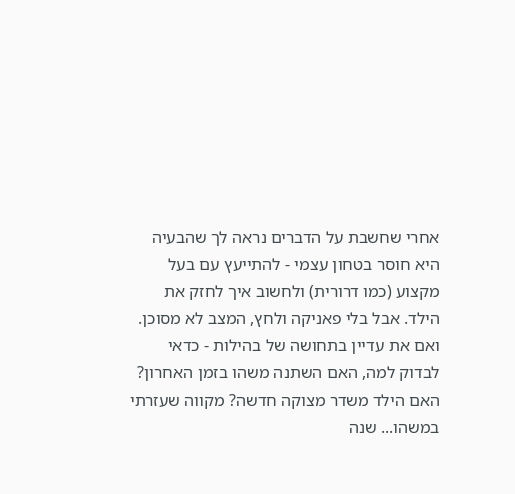אחרי שחשבת על הדברים נראה לך שהבעיה היא חוסר בטחון עצמי - להתייעץ עם בעל מקצוע (כמו דרורית) ולחשוב איך לחזק את הילד. אבל בלי פאניקה ולחץ, המצב לא מסוכן.
ואם את עדיין בתחושה של בהילות - כדאי לבדוק למה, האם השתנה משהו בזמן האחרון? האם הילד משדר מצוקה חדשה? מקווה שעזרתי במשהו... שנה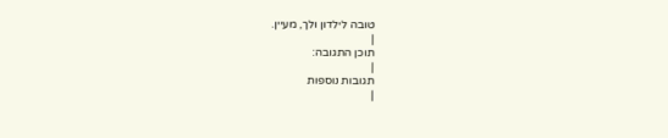טובה לילדון ולך, מעיין.
|
תוכן התגובה:
|
תגובות נוספות
|